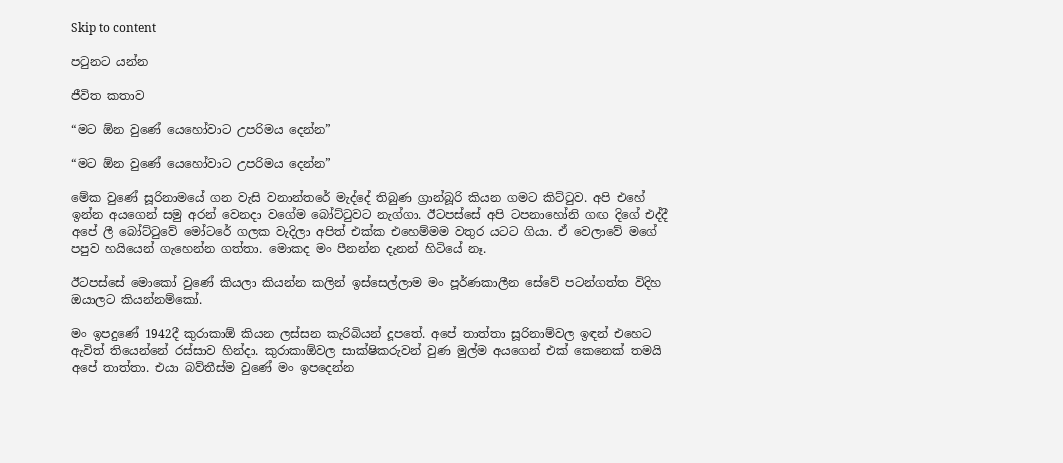Skip to content

පටුනට යන්න

ජීවිත කතාව

“මට ඕන වුණේ යෙහෝවාට උපරිමය දෙන්න”

“මට ඕන වුණේ යෙහෝවාට උපරිමය දෙන්න”

මේක වුණේ සූරිනාමයේ ගන වැසි වනාන්තරේ මැද්දේ තිබුණ ග්‍රාන්බූරි කියන ගමට කිට්ටුව. අපි එහේ ඉන්න අයගෙන් සමු අරන් වෙනදා වගේම බෝට්ටුවට නැග්ගා. ඊටපස්සේ අපි ටපනාහෝනි ගඟ දිගේ එද්දී අපේ ලී බෝට්ටුවේ මෝටරේ ගලක වැදිලා අපිත් එක්ක එහෙම්මම වතුර යටට ගියා. ඒ වෙලාවේ මගේ පපුව හයියෙන් ගැහෙන්න ගත්තා. මොකද මං පීනන්න දැනන් හිටියේ නෑ.

ඊටපස්සේ මොකෝ වුණේ කියලා කියන්න කලින් ඉස්සෙල්ලාම මං පූර්ණකාලීන සේවේ පටන්ගත්ත විදිහ ඔයාලට කියන්නම්කෝ.

මං ඉපදුණේ 1942දී කුරාකාඕ කියන ලස්සන කැරිබියන් දූපතේ. අපේ තාත්තා සූරිනාම්වල ඉඳන් එහෙට ඇවිත් තියෙන්නේ රස්සාව හින්දා. කුරාකාඕවල සාක්ෂිකරුවන් වුණ මුල්ම අයගෙන් එක් කෙනෙක් තමයි අපේ තාත්තා. එයා බව්තීස්ම වුණේ මං ඉපදෙන්න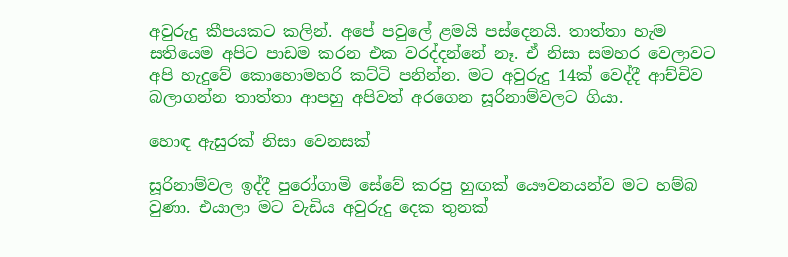අවුරුදු කීපයකට කලින්. අපේ පවුලේ ළමයි පස්දෙනයි. තාත්තා හැම සතියෙම අපිට පාඩම කරන එක වරද්දන්නේ නෑ. ඒ නිසා සමහර වෙලාවට අපි හැදුවේ කොහොමහරි කට්ටි පනින්න. මට අවුරුදු 14ක් වෙද්දී ආච්චිව බලාගන්න තාත්තා ආපහු අපිවත් අරගෙන සූරිනාම්වලට ගියා.

හොඳ ඇසුරක් නිසා වෙනසක්

සූරිනාම්වල ඉද්දී පුරෝගාමි සේවේ කරපු හුඟක් යෞවනයන්ව මට හම්බ වුණා. එයාලා මට වැඩිය අවුරුදු දෙක තුනක්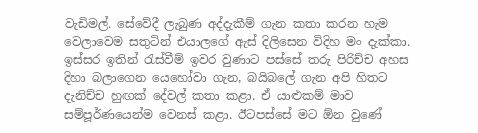වැඩිමල්. සේවේදී ලැබුණ අද්දැකීම් ගැන කතා කරන හැම වෙලාවෙම සතුටින් එයාලගේ ඇස් දිලිසෙන විදිහ මං දැක්කා. ඉස්සර ඉතින් රැස්වීම් ඉවර වුණාට පස්සේ තරු පිරිච්ච අහස දිහා බලාගෙන යෙහෝවා ගැන, බයිබලේ ගැන අපි හිතට දැනිච්ච හුඟක් දේවල් කතා කළා. ඒ යාළුකම් මාව සම්පූර්ණයෙන්ම වෙනස් කළා. ඊටපස්සේ මට ඕන වුණේ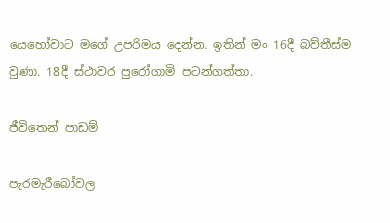යෙහෝවාට මගේ උපරිමය දෙන්න. ඉතින් මං 16දී බව්තීස්ම වුණා. 18දී ස්ථාවර පුරෝගාමි පටන්ගත්තා.

ජීවිතෙන් පාඩම්

පැරමැරීබෝවල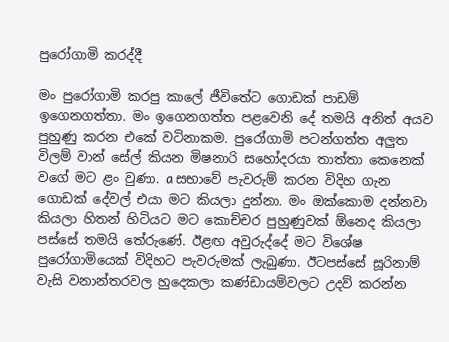පුරෝගාමි කරද්දී

මං පුරෝගාමි කරපු කාලේ ජීවිතේට ගොඩක් පාඩම් ඉගෙනගත්තා. මං ඉගෙනගත්ත පළවෙනි දේ තමයි අනිත් අයව පුහුණු කරන එකේ වටිනාකම. පුරෝගාමි පටන්ගත්ත අලුත විලම් වාන් සේල් කියන මිෂනාරි සහෝදරයා තාත්තා කෙනෙක් වගේ මට ළං වුණා. a සභාවේ පැවරුම් කරන විදිහ ගැන ගොඩක් දේවල් එයා මට කියලා දුන්නා. මං ඔක්කොම දන්නවා කියලා හිතන් හිටියට මට කොච්චර පුහුණුවක් ඕනෙද කියලා පස්සේ තමයි තේරුණේ. ඊළඟ අවුරුද්දේ මට විශේෂ පුරෝගාමියෙක් විදිහට පැවරුමක් ලැබුණා. ඊටපස්සේ සූරිනාම් වැසි වනාන්තරවල හුදෙකලා කණ්ඩායම්වලට උදව් කරන්න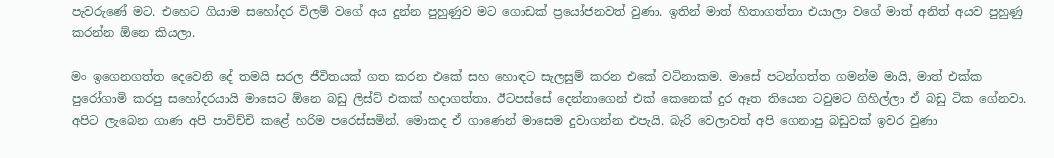පැවරුණේ මට. එහෙට ගියාම සහෝදර විලම් වගේ අය දුන්න පුහුණුව මට ගොඩක් ප්‍රයෝජනවත් වුණා. ඉතින් මාත් හිතාගත්තා එයාලා වගේ මාත් අනිත් අයව පුහුණු කරන්න ඕනෙ කියලා.

මං ඉගෙනගත්ත දෙවෙනි දේ තමයි සරල ජීවිතයක් ගත කරන එකේ සහ හොඳට සැලසුම් කරන එකේ වටිනාකම. මාසේ පටන්ගත්ත ගමන්ම මායි, මාත් එක්ක පුරෝගාමි කරපු සහෝදරයායි මාසෙට ඕනෙ බඩු ලිස්ට් එකක් හදාගත්තා. ඊටපස්සේ දෙන්නාගෙන් එක් කෙනෙක් දුර ඈත තියෙන ටවුමට ගිහිල්ලා ඒ බඩු ටික ගේනවා. අපිට ලැබෙන ගාණ අපි පාවිච්චි කළේ හරිම පරෙස්සමින්. මොකද ඒ ගාණෙන් මාසෙම දුවාගන්න එපැයි. බැරි වෙලාවත් අපි ගෙනාපු බඩුවක් ඉවර වුණා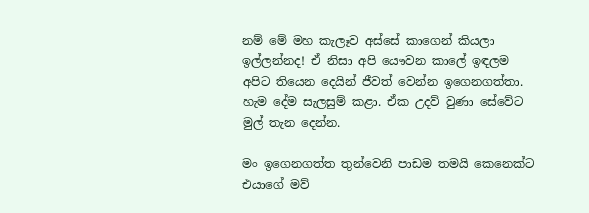නම් මේ මහ කැලෑව අස්සේ කාගෙන් කියලා ඉල්ලන්නද! ඒ නිසා අපි යෞවන කාලේ ඉඳලම අපිට තියෙන දෙයින් ජීවත් වෙන්න ඉගෙනගත්තා. හැම දේම සැලසුම් කළා. ඒක උදව් වුණා සේවේට මුල් තැන දෙන්න.

මං ඉගෙනගත්ත තුන්වෙනි පාඩම තමයි කෙනෙක්ට එයාගේ මව්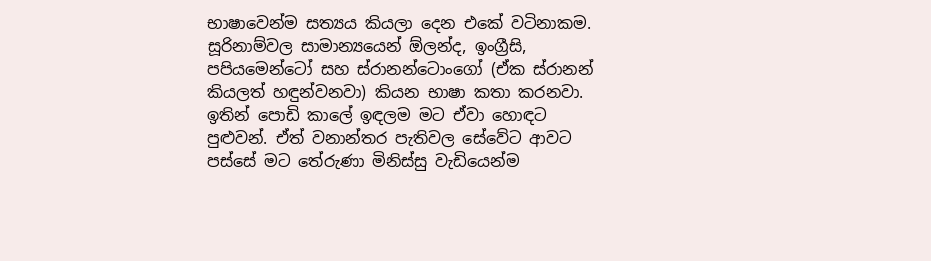භාෂාවෙන්ම සත්‍යය කියලා දෙන එකේ වටිනාකම. සූරිනාම්වල සාමාන්‍යයෙන් ඕලන්ද, ඉංග්‍රීසි, පපියමෙන්ටෝ සහ ස්රානන්ටොංගෝ (ඒක ස්රානන් කියලත් හඳුන්වනවා) කියන භාෂා කතා කරනවා. ඉතින් පොඩි කාලේ ඉඳලම මට ඒවා හොඳට පුළුවන්. ඒත් වනාන්තර පැතිවල සේවේට ආවට පස්සේ මට තේරුණා මිනිස්සු වැඩියෙන්ම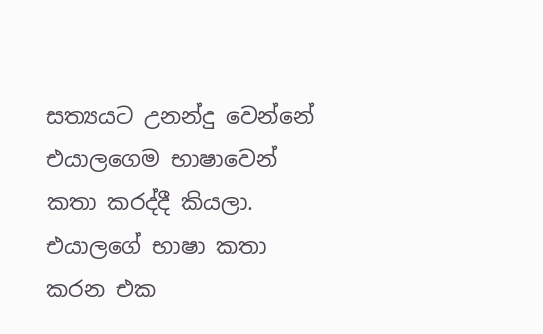සත්‍යයට උනන්දු වෙන්නේ එයාලගෙම භාෂාවෙන් කතා කරද්දී කියලා. එයාලගේ භාෂා කතා කරන එක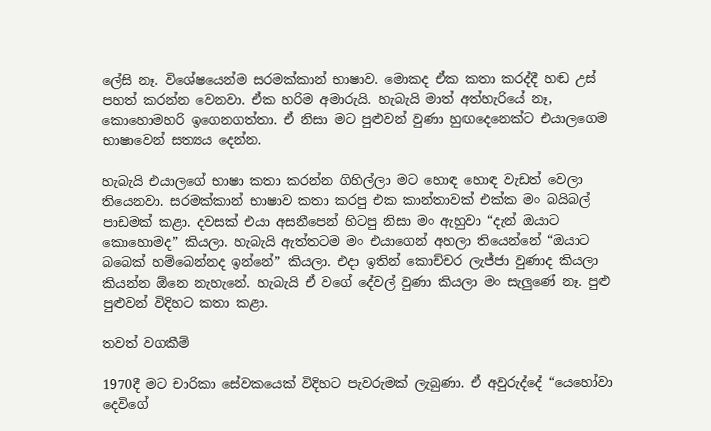ලේසි නෑ. විශේෂයෙන්ම සරමක්කාන් භාෂාව. මොකද ඒක කතා කරද්දී හඬ උස් පහත් කරන්න වෙනවා. ඒක හරිම අමාරුයි. හැබැයි මාත් අත්හැරියේ නෑ, කොහොමහරි ඉගෙනගත්තා. ඒ නිසා මට පුළුවන් වුණා හුඟදෙනෙක්ට එයාලගෙම භාෂාවෙන් සත්‍යය දෙන්න.

හැබැයි එයාලගේ භාෂා කතා කරන්න ගිහිල්ලා මට හොඳ හොඳ වැඩත් වෙලා තියෙනවා. සරමක්කාන් භාෂාව කතා කරපු එක කාන්තාවක් එක්ක මං බයිබල් පාඩමක් කළා. දවසක් එයා අසනීපෙන් හිටපු නිසා මං ඇහුවා “දැන් ඔයාට කොහොමද” කියලා. හැබැයි ඇත්තටම මං එයාගෙන් අහලා තියෙන්නේ “ඔයාට බබෙක් හම්බෙන්නද ඉන්නේ” කියලා. එදා ඉතින් කොච්චර ලැජ්ජා වුණාද කියලා කියන්න ඕනෙ නැහැනේ. හැබැයි ඒ වගේ දේවල් වුණා කියලා මං සැලුණේ නෑ. පුළු පුළුවන් විදිහට කතා කළා.

තවත් වගකීම්

1970දී මට චාරිකා සේවකයෙක් විදිහට පැවරුමක් ලැබුණා. ඒ අවුරුද්දේ “යෙහෝවා දෙවිගේ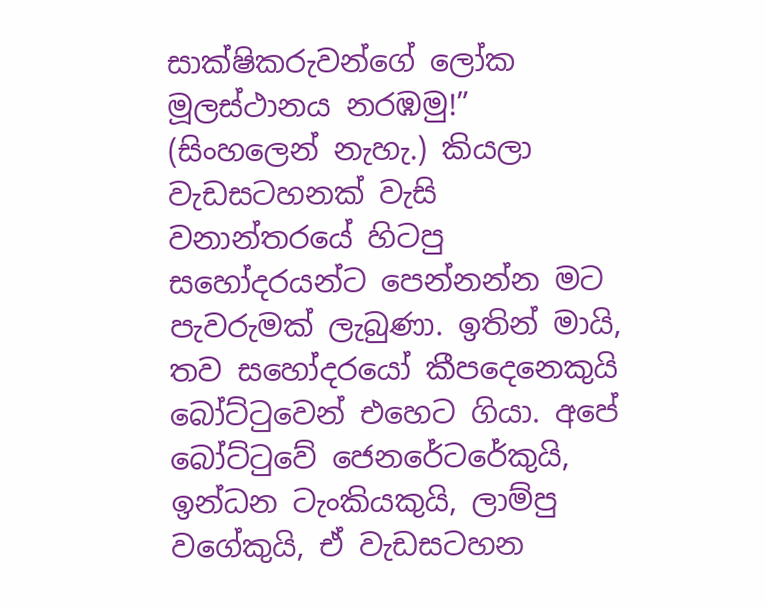සාක්ෂිකරුවන්ගේ ලෝක මූලස්ථානය නරඹමු!” (සිංහලෙන් නැහැ.) කියලා වැඩසටහනක් වැසි වනාන්තරයේ හිටපු සහෝදරයන්ට පෙන්නන්න මට පැවරුමක් ලැබුණා. ඉතින් මායි, තව සහෝදරයෝ කීපදෙනෙකුයි බෝට්ටුවෙන් එහෙට ගියා. අපේ බෝට්ටුවේ ජෙනරේටරේකුයි, ඉන්ධන ටැංකියකුයි, ලාම්පු වගේකුයි, ඒ වැඩසටහන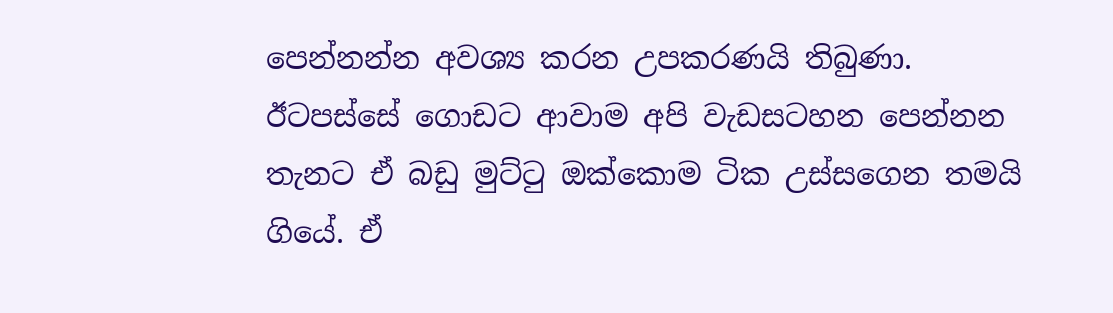පෙන්නන්න අවශ්‍ය කරන උපකරණයි තිබුණා. ඊටපස්සේ ගොඩට ආවාම අපි වැඩසටහන පෙන්නන තැනට ඒ බඩු මුට්ටු ඔක්කොම ටික උස්සගෙන තමයි ගියේ. ඒ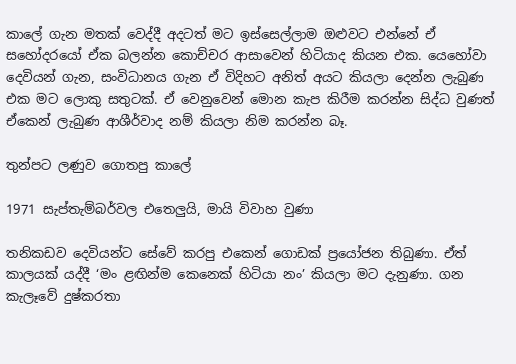කාලේ ගැන මතක් වෙද්දී අදටත් මට ඉස්සෙල්ලාම ඔළුවට එන්නේ ඒ සහෝදරයෝ ඒක බලන්න කොච්චර ආසාවෙන් හිටියාද කියන එක. යෙහෝවා දෙවියන් ගැන, සංවිධානය ගැන ඒ විදිහට අනිත් අයට කියලා දෙන්න ලැබුණ එක මට ලොකු සතුටක්. ඒ වෙනුවෙන් මොන කැප කිරීම කරන්න සිද්ධ වුණත් ඒකෙන් ලැබුණ ආශීර්වාද නම් කියලා නිම කරන්න බෑ.

තුන්පට ලණුව ගොතපු කාලේ

1971 සැප්තැම්බර්වල එතෙලුයි, මායි විවාහ වුණා

තනිකඩව දෙවියන්ට සේවේ කරපු එකෙන් ගොඩක් ප්‍රයෝජන තිබුණා. ඒත් කාලයක් යද්දී ‘මං ළඟින්ම කෙනෙක් හිටියා නං’ කියලා මට දැනුණා. ගන කැලෑවේ දුෂ්කරතා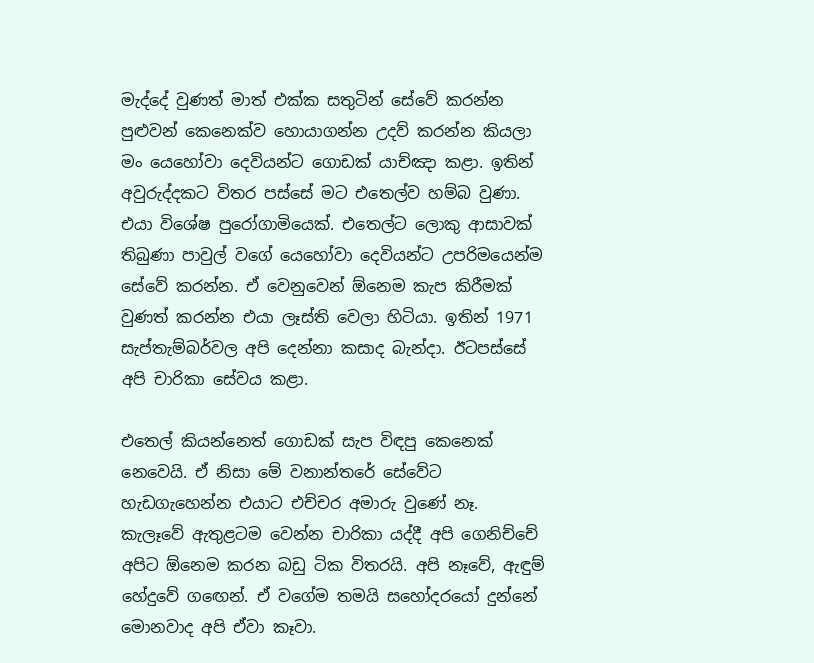මැද්දේ වුණත් මාත් එක්ක සතුටින් සේවේ කරන්න පුළුවන් කෙනෙක්ව හොයාගන්න උදව් කරන්න කියලා මං යෙහෝවා දෙවියන්ට ගොඩක් යාච්ඤා කළා. ඉතින් අවුරුද්දකට විතර පස්සේ මට එතෙල්ව හම්බ වුණා. එයා විශේෂ පුරෝගාමියෙක්. එතෙල්ට ලොකු ආසාවක් තිබුණා පාවුල් වගේ යෙහෝවා දෙවියන්ට උපරිමයෙන්ම සේවේ කරන්න. ඒ වෙනුවෙන් ඕනෙම කැප කිරීමක් වුණත් කරන්න එයා ලෑස්ති වෙලා හිටියා. ඉතින් 1971 සැප්තැම්බර්වල අපි දෙන්නා කසාද බැන්දා. ඊටපස්සේ අපි චාරිකා සේවය කළා.

එතෙල් කියන්නෙත් ගොඩක් සැප විඳපු කෙනෙක් නෙවෙයි. ඒ නිසා මේ වනාන්තරේ සේවේට හැඩගැහෙන්න එයාට එච්චර අමාරු වුණේ නෑ. කැලෑවේ ඇතුළටම වෙන්න චාරිකා යද්දී අපි ගෙනිච්චේ අපිට ඕනෙම කරන බඩු ටික විතරයි. අපි නෑවේ, ඇඳුම් හේදුවේ ගඟෙන්. ඒ වගේම තමයි සහෝදරයෝ දුන්නේ මොනවාද අපි ඒවා කෑවා.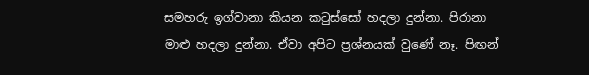සමහරු ඉග්වානා කියන කටුස්සෝ හදලා දුන්නා. පිරානා මාළු හදලා දුන්නා. ඒවා අපිට ප්‍රශ්නයක් වුණේ නෑ. පිඟන්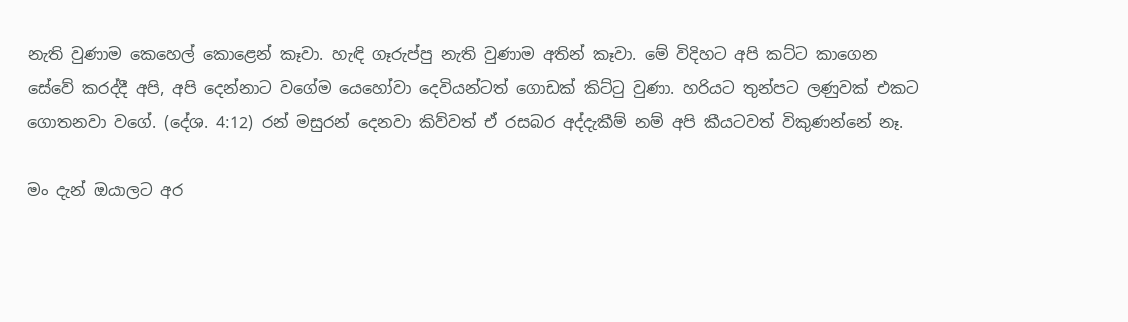නැති වුණාම කෙහෙල් කොළෙන් කෑවා. හැඳි ගෑරුප්පු නැති වුණාම අතින් කෑවා. මේ විදිහට අපි කට්ට කාගෙන සේවේ කරද්දී අපි, අපි දෙන්නාට වගේම යෙහෝවා දෙවියන්ටත් ගොඩක් කිට්ටු වුණා. හරියට තුන්පට ලණුවක් එකට ගොතනවා වගේ. (දේශ. 4:12) රන් මසුරන් දෙනවා කිව්වත් ඒ රසබර අද්දැකීම් නම් අපි කීයටවත් විකුණන්නේ නෑ.

මං දැන් ඔයාලට අර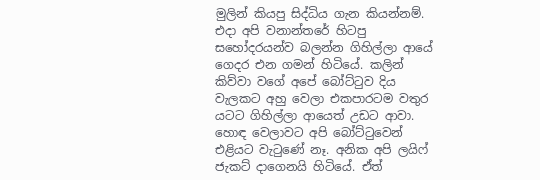මුලින් කියපු සිද්ධිය ගැන කියන්නම්. එදා අපි වනාන්තරේ හිටපු සහෝදරයන්ව බලන්න ගිහිල්ලා ආයේ ගෙදර එන ගමන් හිටියේ. කලින් කිව්වා වගේ අපේ බෝට්ටුව දිය වැලකට අහු වෙලා එකපාරටම වතුර යටට ගිහිල්ලා ආයෙත් උඩට ආවා. හොඳ වෙලාවට අපි බෝට්ටුවෙන් එළියට වැටුණේ නෑ. අනික අපි ලයිෆ් ජැකට් දාගෙනයි හිටියේ. ඒත්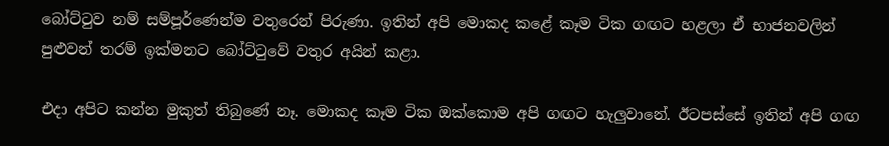බෝට්ටුව නම් සම්පූර්ණෙන්ම වතුරෙන් පිරුණා. ඉතින් අපි මොකද කළේ කෑම ටික ගඟට හළලා ඒ භාජනවලින් පුළුවන් තරම් ඉක්මනට බෝට්ටුවේ වතුර අයින් කළා.

එදා අපිට කන්න මුකුත් තිබුණේ නෑ. මොකද කෑම ටික ඔක්කොම අපි ගඟට හැලුවානේ. ඊටපස්සේ ඉතින් අපි ගඟ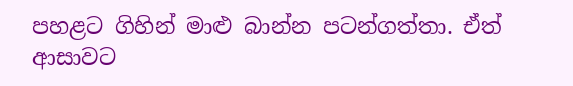පහළට ගිහින් මාළු බාන්න පටන්ගත්තා. ඒත් ආසාවට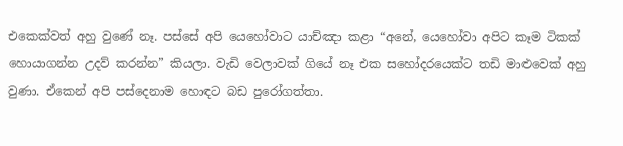එකෙක්වත් අහු වුණේ නෑ. පස්සේ අපි යෙහෝවාට යාච්ඤා කළා “අනේ, යෙහෝවා අපිට කෑම ටිකක් හොයාගන්න උදව් කරන්න” කියලා. වැඩි වෙලාවක් ගියේ නෑ එක සහෝදරයෙක්ට තඩි මාළුවෙක් අහු වුණා. ඒකෙන් අපි පස්දෙනාම හොඳට බඩ පුරෝගත්තා.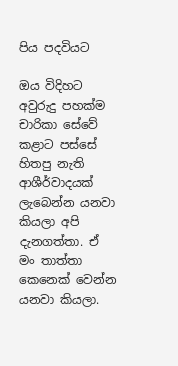පිය පදවියට

ඔය විදිහට අවුරුදු පහක්ම චාරිකා සේවේ කළාට පස්සේ හිතපු නැති ආශීර්වාදයක් ලැබෙන්න යනවා කියලා අපි දැනගත්තා. ඒ මං තාත්තා කෙනෙක් වෙන්න යනවා කියලා.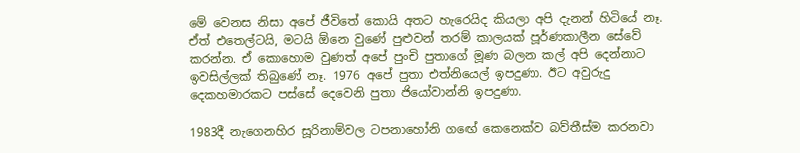මේ වෙනස නිසා අපේ ජීවිතේ කොයි අතට හැරෙයිද කියලා අපි දැනන් හිටියේ නෑ. ඒත් එතෙල්ටයි, මටයි ඕනෙ වුණේ පුළුවන් තරම් කාලයක් පූර්ණකාලීන සේවේ කරන්න. ඒ කොහොම වුණත් අපේ පුංචි පුතාගේ මූණ බලන කල් අපි දෙන්නාට ඉවසිල්ලක් තිබුණේ නෑ. 1976 අපේ පුතා එත්නියෙල් ඉපදුණා. ඊට අවුරුදු දෙකහමාරකට පස්සේ දෙවෙනි පුතා ජියෝවාන්නි ඉපදුණා.

1983දී නැගෙනහිර සූරිනාම්වල ටපනාහෝනි ගඟේ කෙනෙක්ව බව්තීස්ම කරනවා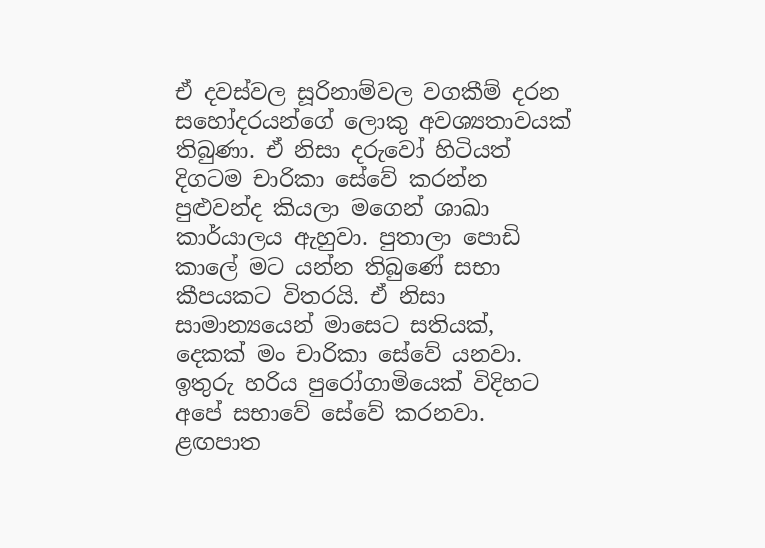ඒ දවස්වල සූරිනාම්වල වගකීම් දරන සහෝදරයන්ගේ ලොකු අවශ්‍යතාවයක් තිබුණා. ඒ නිසා දරුවෝ හිටියත් දිගටම චාරිකා සේවේ කරන්න පුළුවන්ද කියලා මගෙන් ශාඛා කාර්යාලය ඇහුවා. පුතාලා පොඩි කාලේ මට යන්න තිබුණේ සභා කීපයකට විතරයි. ඒ නිසා සාමාන්‍යයෙන් මාසෙට සතියක්, දෙකක් මං චාරිකා සේවේ යනවා. ඉතුරු හරිය පුරෝගාමියෙක් විදිහට අපේ සභාවේ සේවේ කරනවා. ළඟපාත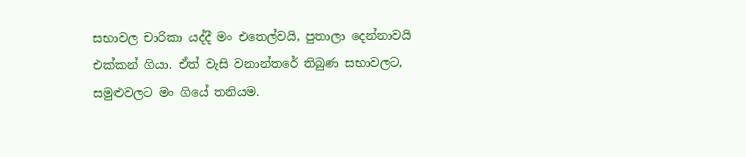සභාවල චාරිකා යද්දී මං එතෙල්වයි, පුතාලා දෙන්නාවයි එක්කන් ගියා. ඒත් වැසි වනාන්තරේ තිබුණ සභාවලට, සමුළුවලට මං ගියේ තනියම.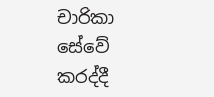චාරිකා සේවේ කරද්දී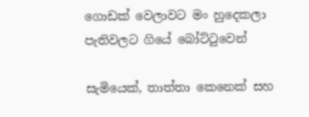ගොඩක් වෙලාවට මං හුදෙකලා පැතිවලට ගියේ බෝට්ටුවෙන්

සැමියෙක්, තාත්තා කෙනෙක් සහ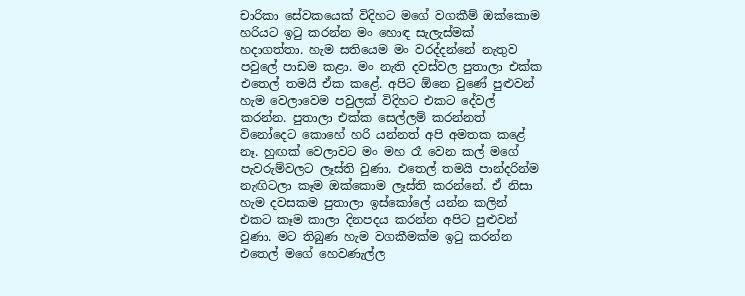චාරිකා සේවකයෙක් විදිහට මගේ වගකීම් ඔක්කොම හරියට ඉටු කරන්න මං හොඳ සැලැස්මක් හදාගත්තා. හැම සතියෙම මං වරද්දන්නේ නැතුව පවුලේ පාඩම කළා. මං නැති දවස්වල පුතාලා එක්ක එතෙල් තමයි ඒක කළේ. අපිට ඕනෙ වුණේ පුළුවන් හැම වෙලාවෙම පවුලක් විදිහට එකට දේවල් කරන්න. පුතාලා එක්ක සෙල්ලම් කරන්නත් විනෝදෙට කොහේ හරි යන්නත් අපි අමතක කළේ නෑ. හුඟක් වෙලාවට මං මහ රෑ වෙන කල් මගේ පැවරුම්වලට ලෑස්ති වුණා. එතෙල් තමයි පාන්දරින්ම නැඟිටලා කෑම ඔක්කොම ලෑස්ති කරන්නේ. ඒ නිසා හැම දවසකම පුතාලා ඉස්කෝලේ යන්න කලින් එකට කෑම කාලා දිනපදය කරන්න අපිට පුළුවන් වුණා. මට තිබුණ හැම වගකීමක්ම ඉටු කරන්න එතෙල් මගේ හෙවණැල්ල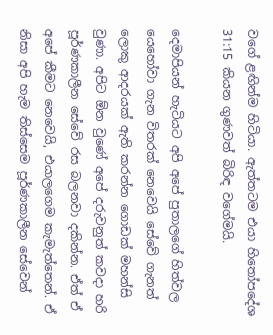වගේ ළඟින්ම හිටියා. ඇත්තටම එයා හිතෝපදේශ 31:15 කියන ගුණවත් බිරිඳ වගේමයි.

දෙමාපියන් හැටියට අපි අපේ පුතාලගේ හිත්වල යෙහෝවා ගැන විතරක් නෙවෙයි සේවේ ගැනත් ලොකු ආදරයක් ඇති කරන්න ගොඩක් මහන්සි වුණා. අපිට ඕන වුණේ අපේ දරුවනුත් කවදා හරි පූර්ණකාලීන සේවේ රස බලනවා දකින්න. ඒත් ඒ අපේ කීමට නෙවෙයි, එයාලගෙම කැමැත්තෙන්. ඒ නිසා අපි හැම තිස්සෙම පූර්ණකාලීන සේවෙන්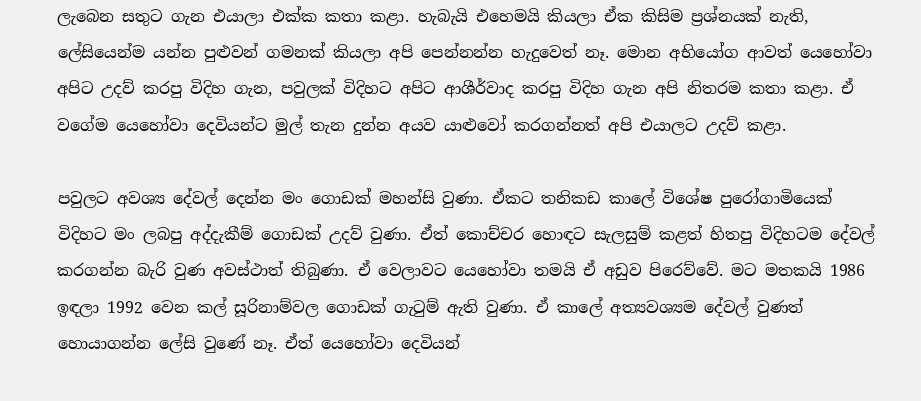ලැබෙන සතුට ගැන එයාලා එක්ක කතා කළා. හැබැයි එහෙමයි කියලා ඒක කිසිම ප්‍රශ්නයක් නැති, ලේසියෙන්ම යන්න පුළුවන් ගමනක් කියලා අපි පෙන්නන්න හැදුවෙත් නෑ. මොන අභියෝග ආවත් යෙහෝවා අපිට උදව් කරපු විදිහ ගැන, පවුලක් විදිහට අපිට ආශීර්වාද කරපු විදිහ ගැන අපි නිතරම කතා කළා. ඒ වගේම යෙහෝවා දෙවියන්ට මුල් තැන දුන්න අයව යාළුවෝ කරගන්නත් අපි එයාලට උදව් කළා.

පවුලට අවශ්‍ය දේවල් දෙන්න මං ගොඩක් මහන්සි වුණා. ඒකට තනිකඩ කාලේ විශේෂ පුරෝගාමියෙක් විදිහට මං ලබපු අද්දැකීම් ගොඩක් උදව් වුණා. ඒත් කොච්චර හොඳට සැලසුම් කළත් හිතපු විදිහටම දේවල් කරගන්න බැරි වුණ අවස්ථාත් තිබුණා. ඒ වෙලාවට යෙහෝවා තමයි ඒ අඩුව පිරෙව්වේ. මට මතකයි 1986 ඉඳලා 1992 වෙන කල් සූරිනාම්වල ගොඩක් ගැටුම් ඇති වුණා. ඒ කාලේ අත්‍යවශ්‍යම දේවල් වුණත් හොයාගන්න ලේසි වුණේ නෑ. ඒත් යෙහෝවා දෙවියන්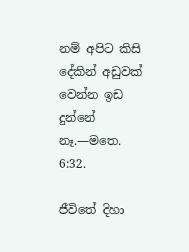නම් අපිට කිසි දේකින් අඩුවක් වෙන්න ඉඩ දුන්නේ නෑ.—මතෙ. 6:32.

ජීවිතේ දිහා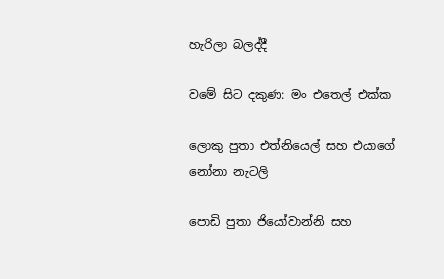හැරිලා බලද්දී

වමේ සිට දකුණ: මං එතෙල් එක්ක

ලොකු පුතා එත්නියෙල් සහ එයාගේ නෝනා නැටලි

පොඩි පුතා ජියෝවාන්නි සහ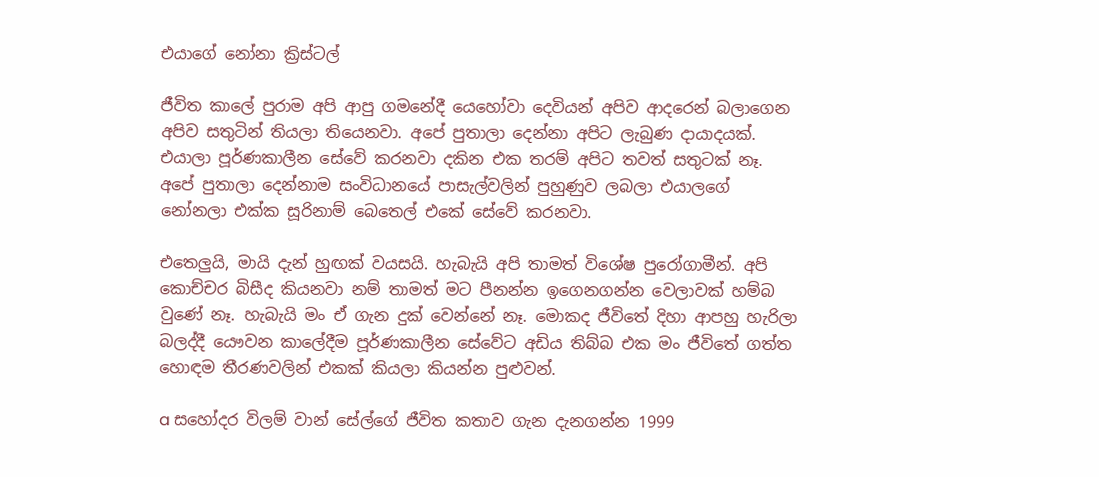එයාගේ නෝනා ක්‍රිස්ටල්

ජීවිත කාලේ පුරාම අපි ආපු ගමනේදී යෙහෝවා දෙවියන් අපිව ආදරෙන් බලාගෙන අපිව සතුටින් තියලා තියෙනවා. අපේ පුතාලා දෙන්නා අපිට ලැබුණ දායාදයක්. එයාලා පූර්ණකාලීන සේවේ කරනවා දකින එක තරම් අපිට තවත් සතුටක් නෑ. අපේ පුතාලා දෙන්නාම සංවිධානයේ පාසැල්වලින් පුහුණුව ලබලා එයාලගේ නෝනලා එක්ක සූරිනාම් බෙතෙල් එකේ සේවේ කරනවා.

එතෙලුයි, මායි දැන් හුඟක් වයසයි. හැබැයි අපි තාමත් විශේෂ පුරෝගාමීන්. අපි කොච්චර බිසීද කියනවා නම් තාමත් මට පීනන්න ඉගෙනගන්න වෙලාවක් හම්බ වුණේ නෑ. හැබැයි මං ඒ ගැන දුක් වෙන්නේ නෑ. මොකද ජීවිතේ දිහා ආපහු හැරිලා බලද්දී යෞවන කාලේදීම පූර්ණකාලීන සේවේට අඩිය තිබ්බ එක මං ජීවිතේ ගත්ත හොඳම තීරණවලින් එකක් කියලා කියන්න පුළුවන්.

a සහෝදර විලම් වාන් සේල්ගේ ජීවිත කතාව ගැන දැනගන්න 1999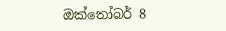ඔක්තෝබර් 8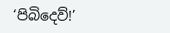‘පිබිදෙව්!’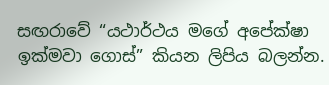සඟරාවේ “යථාර්ථය මගේ අපේක්ෂා ඉක්මවා ගොස්” කියන ලිපිය බලන්න.